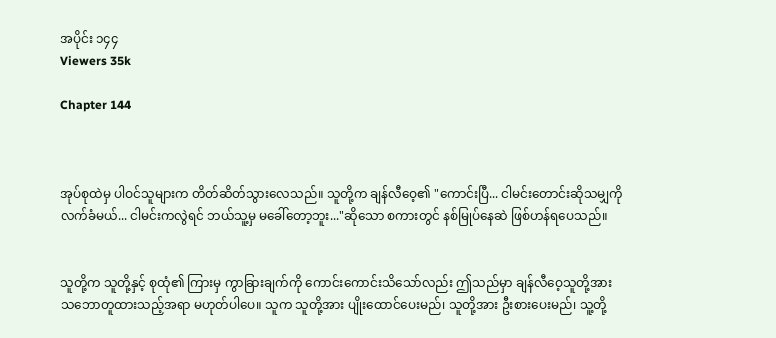အပိုင်း ၁၄၄
Viewers 35k

Chapter 144



အုပ်စုထဲမှ ပါဝင်သူများက တိတ်ဆိတ်သွားလေသည်။ သူတို့က ချန်လီဝေ့၏ "ကောင်းပြီ... ငါမင်းတောင်းဆိုသမျှကို လက်ခံမယ်... ငါမင်းကလွဲရင် ဘယ်သူ့မှ မခေါ်တော့ဘူး..."ဆိုသော စကားတွင် နစ်မြုပ်နေဆဲ ဖြစ်ဟန်ရပေသည်။


သူတို့က သူတို့နှင့် စုထုံ၏ ကြားမှ ကွာခြားချက်ကို ကောင်းကောင်းသိသော်လည်း ဤသည်မှာ ချန်လီဝေ့သူတို့အား သဘောတူထားသည့်အရာ မဟုတ်ပါပေ။ သူက သူတို့အား ပျိုးထောင်ပေးမည်၊ သူတို့အား ဦးစားပေးမည်၊ သူ့တို့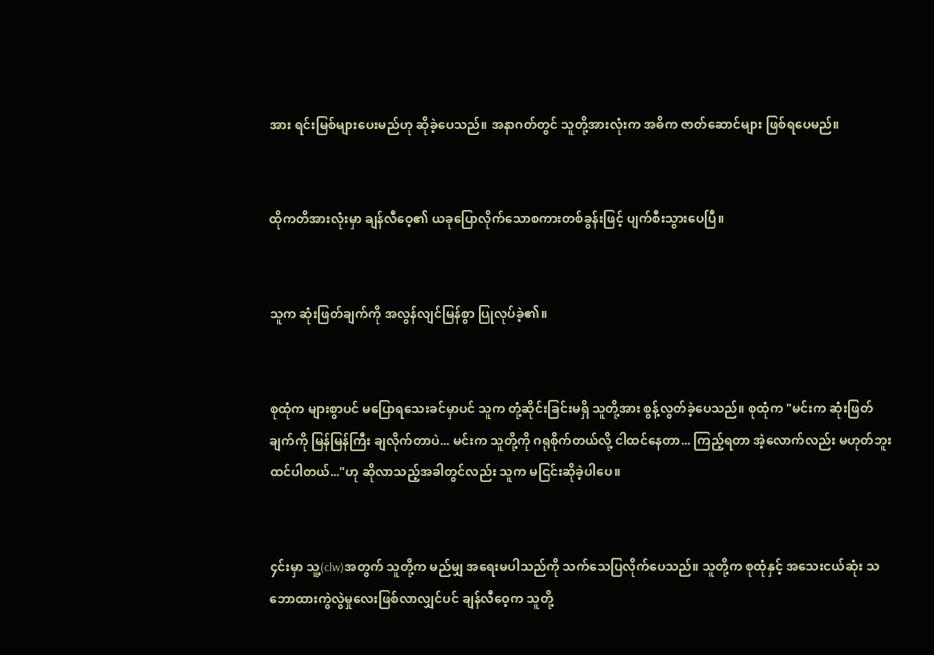အား ရင်းမြစ်များပေးမည်ဟု ဆိုခဲ့ပေသည်။ အနာဂတ်တွင် သူတို့အားလုံးက အဓိက ဇာတ်ဆောင်များ ဖြစ်ရပေမည်။


ထိုကတိအားလုံးမှာ ချန်လီဝေ့၏ ယခုပြောလိုက်သောစကားတစ်ခွန်းဖြင့် ပျက်စီးသွားပေပြီ။


သူက ဆုံးဖြတ်ချက်ကို အလွန်လျင်မြန်စွာ ပြုလုပ်ခဲ့၏။


စုထုံက များစွာပင် မပြောရသေးခင်မှာပင် သူက တုံ့ဆိုင်းခြင်းမရှိ သူတို့အား စွန့်လွတ်ခဲ့ပေသည်။ စုထုံက "မင်းက ဆုံးဖြတ်ချက်ကို မြန်မြန်ကြီး ချလိုက်တာပဲ... မင်းက သူတို့ကို ဂရုစိုက်တယ်လို့ ငါထင်နေတာ... ကြည့်ရတာ အဲ့လောက်လည်း မဟုတ်ဘူးထင်ပါတယ်..."ဟု ဆိုလာသည့်အခါတွင်လည်း သူက မငြင်းဆိုခဲ့ပါပေ။


၄င်းမှာ သူ့(clw)အတွက် သူတို့က မည်မျှ အရေးမပါသည်ကို သက်သေပြလိုက်ပေသည်။ သူတို့က စုထုံနှင့် အသေးငယ်ဆုံး သဘောထားကွဲလွဲမှုလေးဖြစ်လာလျှင်ပင် ချန်လီဝေ့က သူတို့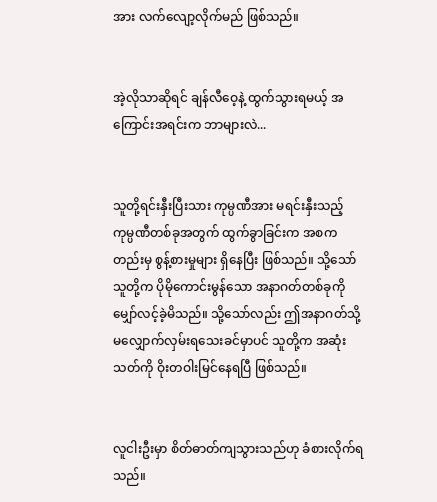အား လက်လျော့လိုက်မည် ဖြစ်သည်။


အဲ့လိုသာဆိုရင် ချန်လီဝေ့နဲ့ ထွက်သွားရမယ့် အကြောင်းအရင်းက ဘာများလဲ...


သူတို့ရင်းနှီးပြီးသား ကုမ္ပဏီအား မရင်းနှီးသည့် ကုမ္ပဏီတစ်ခုအတွက် ထွက်ခွာခြင်းက အစကတည်းမှ စွန့်စားမှုများ ရှိနေပြီး ဖြစ်သည်။ သို့သော် သူတို့က ပိုမိုကောင်းမွန်သော အနာဂတ်တစ်ခုကို မျှော်လင့်ခဲ့မိသည်။ သို့သော်လည်း ဤအနာဂတ်သို့ မလျှောက်လှမ်းရသေးခင်မှာပင် သူတို့က အဆုံးသတ်ကို ဝိုးတဝါးမြင်နေရပြီ ဖြစ်သည်။


လူငါးဦးမှာ စိတ်ဓာတ်ကျသွားသည်ဟု ခံစားလိုက်ရသည်။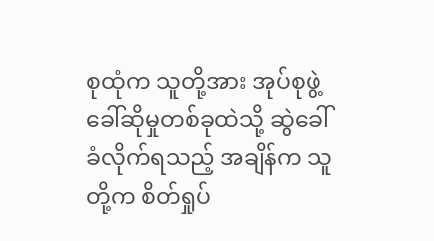စုထုံက သူတို့အား အုပ်စုဖွဲ့ ခေါ်ဆိုမှုတစ်ခုထဲသို့ ဆွဲခေါ်ခံလိုက်ရသည့် အချိန်က သူတို့က စိတ်ရှုပ်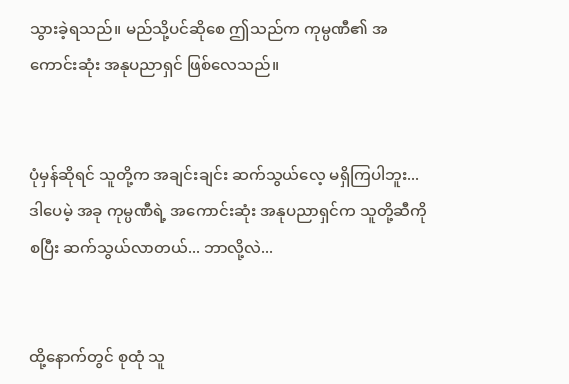သွားခဲ့ရသည်။ မည်သို့ပင်ဆိုစေ ဤသည်က ကုမ္ပဏီ၏ အကောင်းဆုံး အနုပညာရှင် ဖြစ်လေသည်။


ပုံမှန်ဆိုရင် သူတို့က အချင်းချင်း ဆက်သွယ်လေ့ မရှိကြပါဘူး... ဒါပေမဲ့ အခု ကုမ္ပဏီရဲ့ အကောင်းဆုံး အနုပညာရှင်က သူတို့ဆီကို စပြီး ဆက်သွယ်လာတယ်... ဘာလို့လဲ...


ထို့နောက်တွင် စုထုံ သူ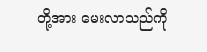တို့အား မေးလာသည်ကို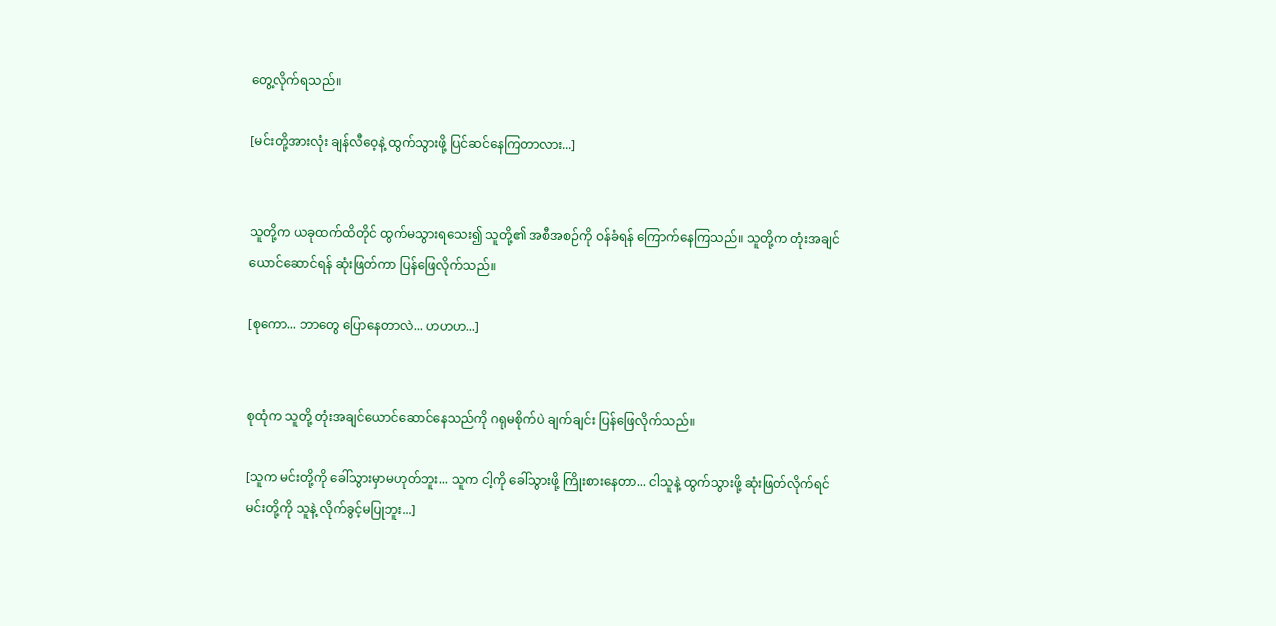တွေ့လိုက်ရသည်။

[မင်းတို့အားလုံး ချန်လီဝေ့နဲ့ ထွက်သွားဖို့ ပြင်ဆင်နေကြတာလား...]


သူတို့က ယခုထက်ထိတိုင် ထွက်မသွားရသေး၍ သူတို့၏ အစီအစဉ်ကို ဝန်ခံရန် ကြောက်နေကြသည်။ သူတို့က တုံးအချင်ယောင်ဆောင်ရန် ဆုံးဖြတ်ကာ ပြန်ဖြေလိုက်သည်။

[စုကော... ဘာတွေ ပြောနေတာလဲ... ဟဟဟ...]


စုထုံက သူတို့ တုံးအချင်ယောင်ဆောင်နေသည်ကို ဂရုမစိုက်ပဲ ချက်ချင်း ပြန်ဖြေလိုက်သည်။

[သူက မင်းတို့ကို ခေါ်သွားမှာမဟုတ်ဘူး... သူက ငါ့ကို ခေါ်သွားဖို့ ကြိုးစားနေတာ... ငါသူနဲ့ ထွက်သွားဖို့ ဆုံးဖြတ်လိုက်ရင် မင်းတို့ကို သူနဲ့ လိုက်ခွင့်မပြုဘူး...]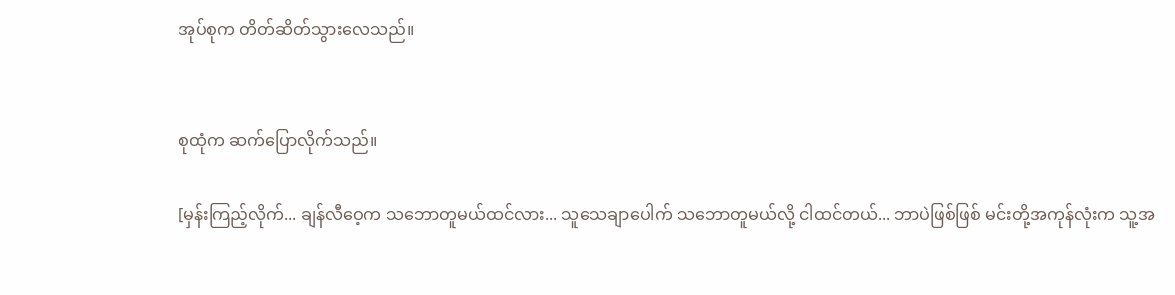အုပ်စုက တိတ်ဆိတ်သွားလေသည်။


စုထုံက ဆက်ပြောလိုက်သည်။

[မှန်းကြည့်လိုက်... ချန်လီဝေ့က သဘောတူမယ်ထင်လား... သူသေချာပေါက် သဘောတူမယ်လို့ ငါထင်တယ်... ဘာပဲဖြစ်ဖြစ် မင်းတို့အကုန်လုံးက သူ့အ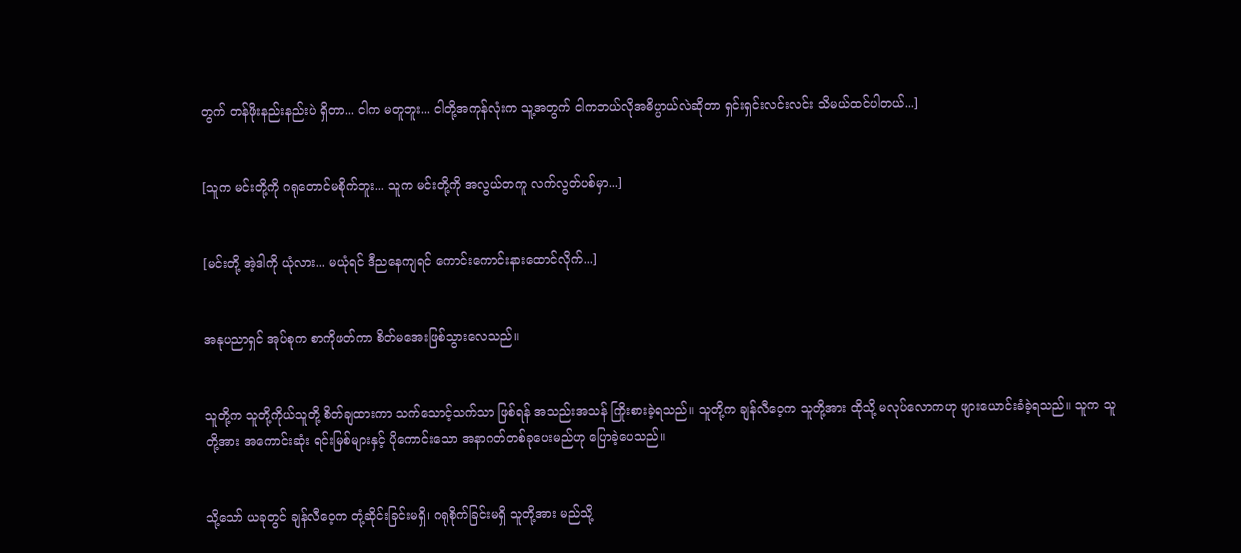တွက် တန်ဖိုးနည်းနည်းပဲ ရှိတာ... ငါက မတူဘူး... ငါတို့အကုန်လုံးက သူ့အတွက် ငါကဘယ်လိုအဓိပ္ပာယ်လဲဆိုတာ ရှင်းရှင်းလင်းလင်း သိမယ်ထင်ပါတယ်...]


[သူက မင်းတို့ကို ဂရုတောင်မစိုက်ဘူး... သူက မင်းတို့ကို အလွယ်တကူ လက်လွတ်ပစ်မှာ...]


[မင်းတို့ အဲ့ဒါကို ယုံလား... မယုံရင် ဒီညနေကျရင် ကောင်းကောင်းနားထောင်လိုက်...]


အနုပညာရှင် အုပ်စုက စာကိုဖတ်ကာ စိတ်မအေးဖြစ်သွားလေသည်။


သူတို့က သူတို့ကိုယ်သူတို့ စိတ်ချထားကာ သက်သောင့်သက်သာ ဖြစ်ရန် အသည်းအသန် ကြိုးစားခဲ့ရသည်။ သူတို့က ချန်လီဝေ့က သူတို့အား ထိုသို့ မလုပ်လောကဟု ဖျားယောင်းခံခဲ့ရသည်။ သူက သူတို့အား အကောင်းဆုံး ရင်းမြစ်များနှင့် ပိုကောင်းသော အနာဂတ်တစ်ခုပေးမည်ဟု ပြောခဲ့ပေသည်။


သို့သော် ယခုတွင် ချန်လီဝေ့က တုံ့ဆိုင်းခြင်းမရှိ၊ ဂရုစိုက်ခြင်းမရှိ သူတို့အား မည်သို့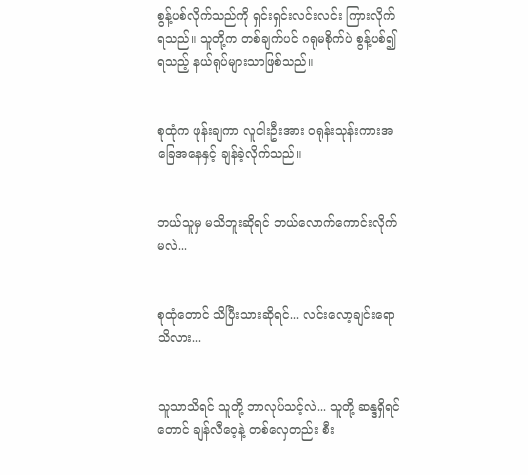စွန့်ပစ်လိုက်သည်ကို ရှင်းရှင်းလင်းလင်း ကြားလိုက်ရသည်။ သူတို့က တစ်ချက်ပင် ဂရုမစိုက်ပဲ စွန့်ပစ်၍ ရသည့် နယ်ရုပ်များသာဖြစ်သည်။


စုထုံက ဖုန်းချကာ လူငါးဦးအား ဝရုန်းသုန်းကားအခြေအနေနှင့် ချန်ခဲ့လိုက်သည်။


ဘယ်သူမှ မသိဘူးဆိုရင် ဘယ်လောက်ကောင်းလိုက်မလဲ...


စုထုံတောင် သိပြီးသားဆိုရင်... လင်းလော့ချင်းရော သိလား...


သူသာသိရင် သူတို့ ဘာလုပ်သင့်လဲ... သူတို့ ဆန္ဒရှိရင်တောင် ချန်လီဝေ့နဲ့ တစ်လှေတည်း စီး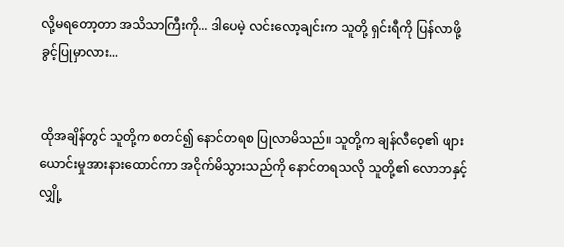လို့မရတော့တာ အသိသာကြီးကို... ဒါပေမဲ့ လင်းလော့ချင်းက သူတို့ ရှင်းရီကို ပြန်လာဖို့ ခွင့်ပြုမှာလား...


ထိုအချိန်တွင် သူတို့က စတင်၍ နောင်တရစ ပြုလာမိသည်။ သူတို့က ချန်လီဝေ့၏ ဖျားယောင်းမှုအားနားထောင်ကာ အငိုက်မိသွားသည်ကို နောင်တရသလို သူတို့၏ လောဘနှင့် လျှို့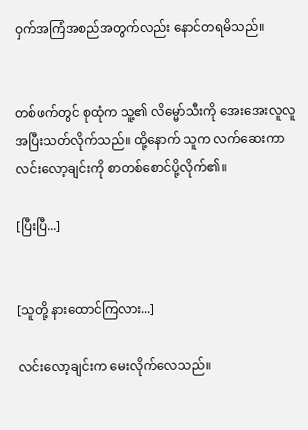ဝှက်အကြံအစည်အတွက်လည်း နောင်တရမိသည်။


တစ်ဖက်တွင် စုထုံက သူ့၏ လိမ္မော်သီးကို အေးအေးလူလူ အပြီးသတ်လိုက်သည်။ ထို့နောက် သူက လက်ဆေးကာ လင်းလော့ချင်းကို စာတစ်စောင်ပို့လိုက်၏။

[ပြီးပြီ...]


[သူတို့ နားထောင်ကြလား...]

လင်းလော့ချင်းက မေးလိုက်လေသည်။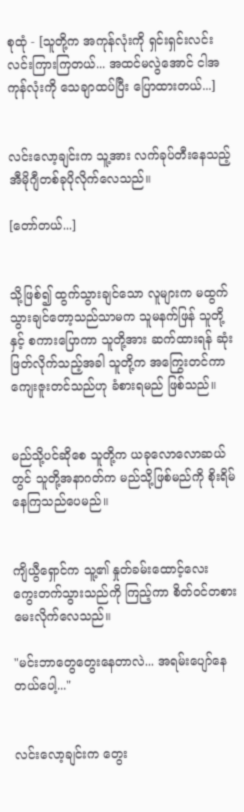စုထုံ - [သူတို့က အကုန်လုံးကို ရှင်းရှင်းလင်းလင်းကြားကြတယ်... အထင်မလွဲအောင် ငါအကုန်လုံးကို သေချာထပ်ပြီး ပြောထားတယ်...]


လင်းလော့ချင်းက သူ့အား လက်ခုပ်တီးနေသည့် အီမိုဂျီတစ်ခုပိုလိုက်လေသည်။

[တော်တယ်...]


သို့ဖြစ်၍ ထွက်သွားချင်သော လူများက မထွက်သွားချင်တော့သည်သာမက သူမနက်ဖြန် သူတို့နှင့် စကားပြောကာ သူတို့အား ဆက်ထားရန် ဆုံးဖြတ်လိုက်သည့်အခါ သူတို့က အကြွေးတင်ကာ ကျေးဇူးတင်သည်ဟု ခံစားရမည် ဖြစ်သည်။


မည်သို့ပင်ဆိုစေ သူတို့က ယခုလောလောဆယ်တွင် သူတို့အနာဂတ်က မည်သို့ဖြစ်မည်ကို စိုးရိမ်နေကြသည်ပေမည်။


ကျိယွီရှောင်က သူ့၏ နှုတ်ခမ်းထောင့်လေး ကွေးတက်သွားသည်ကို ကြည့်ကာ စိတ်ဝင်တစားမေးလိုက်လေသည်။

"မင်းဘာတွေတွေးနေတာလဲ... အရမ်းပျော်နေတယ်ပေါ့..."


လင်းလော့ချင်းက တွေး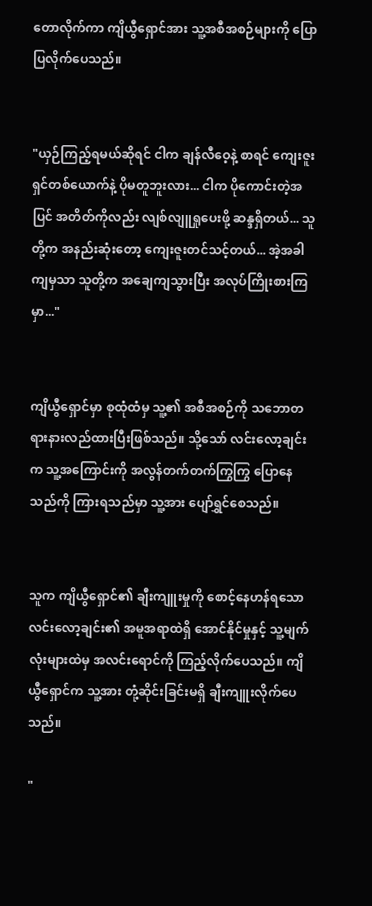တောလိုက်ကာ ကျိယွီရှောင်အား သူ့အစီအစဉ်များကို ပြောပြလိုက်ပေသည်။


"ယှဉ်ကြည့်ရမယ်ဆိုရင် ငါက ချန်လီဝေ့နဲ့ စာရင် ကျေးဇူးရှင်တစ်ယောက်နဲ့ ပိုမတူဘူးလား... ငါက ပိုကောင်းတဲ့အပြင် အတိတ်ကိုလည်း လျစ်လျူရှုပေးဖို့ ဆန္ဒရှိတယ်... သူတို့က အနည်းဆုံးတော့ ကျေးဇူးတင်သင့်တယ်... အဲ့အခါကျမှသာ သူတို့က အချေကျသွားပြီး အလုပ်ကြိုးစားကြမှာ..."


ကျိယွီရှောင်မှာ စုထုံထံမှ သူ့၏ အစီအစဉ်ကို သဘောတရားနားလည်ထားပြီးဖြစ်သည်။ သို့သော် လင်းလော့ချင်းက သူ့အကြောင်းကို အလွန်တက်တက်ကြွကြွ ပြောနေသည်ကို ကြားရသည်မှာ သူ့အား ပျော်ရွှင်စေသည်။


သူက ကျိယွီရှောင်၏ ချီးကျူးမှုကို စောင့်နေဟန်ရသော လင်းလော့ချင်း၏ အမူအရာထဲရှိ အောင်နိုင်မှုနှင့် သူ့မျက်လုံးများထဲမှ အလင်းရောင်ကို ကြည့်လိုက်ပေသည်။ ကျိယွီရှောင်က သူ့အား တုံ့ဆိုင်းခြင်းမရှိ ချီးကျူးလိုက်ပေသည်။

"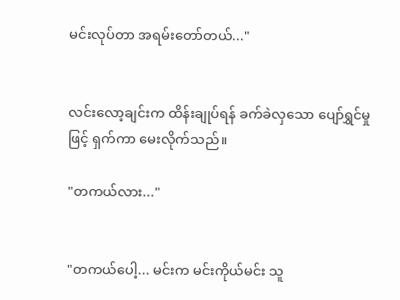မင်းလုပ်တာ အရမ်းတော်တယ်..."


လင်းလော့ချင်းက ထိန်းချုပ်ရန် ခက်ခဲလှသော ပျော်ရွှင်မှုဖြင့် ရှက်ကာ မေးလိုက်သည်။

"တကယ်လား..."


"တကယ်ပေါ့... မင်းက မင်းကိုယ်မင်း သူ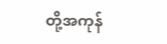တို့အကုန်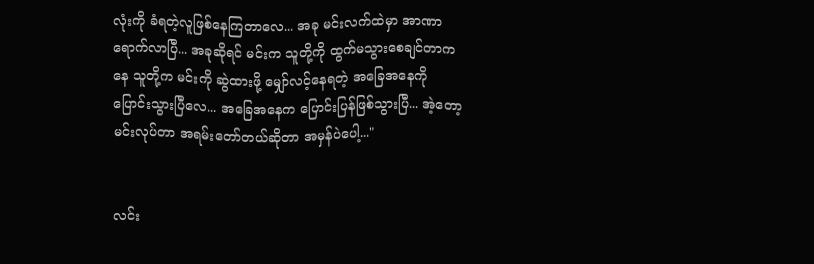လုံးကို ခံရတဲ့လူဖြစ်နေကြတာလေ... အခု မင်းလက်ထဲမှာ အာဏာရောက်လာပြီ... အခုဆိုရင် မင်းက သူတို့ကို ထွက်မသွားစေချင်တာကနေ သူတို့က မင်းကို ဆွဲထားဖို့ မျှော်လင့်နေရတဲ့ အခြေအနေကို ပြောင်းသွားပြီလေ... အခြေအနေက ပြောင်းပြန်ဖြစ်သွားပြီ... အဲ့တော့ မင်းလုပ်တာ အရမ်းတော်တယ်ဆိုတာ အမှန်ပဲပေါ့..."


လင်း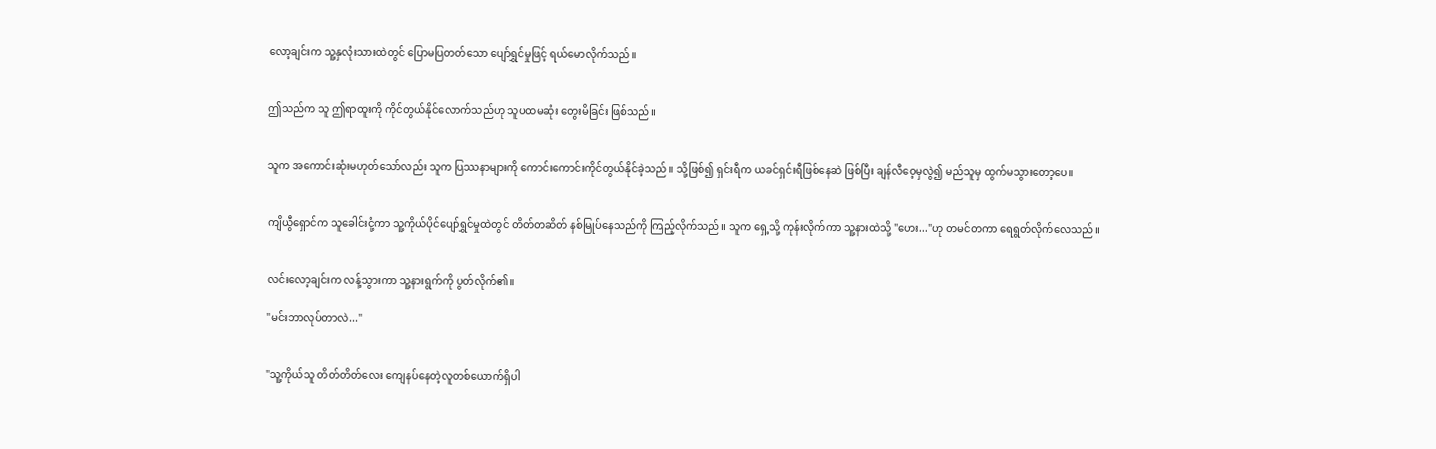လော့ချင်းက သူ့နှလုံးသားထဲတွင် ပြောမပြတတ်သော ပျော်ရွှင်မှုဖြင့် ရယ်မောလိုက်သည်။


ဤသည်က သူ ဤရာထူးကို ကိုင်တွယ်နိုင်လောက်သည်ဟု သူပထမဆုံး တွေးမိခြင်း ဖြစ်သည်။


သူက အကောင်းဆုံးမဟုတ်သော်လည်း သူက ပြဿနာများကို ကောင်းကောင်းကိုင်တွယ်နိုင်ခဲ့သည်။ သို့ဖြစ်၍ ရှင်းရီက ယခင်ရှင်းရီဖြစ်နေဆဲ ဖြစ်ပြီး ချန်လီဝေ့မှလွဲ၍ မည်သူမှ ထွက်မသွားတော့ပေ။


ကျိယွီရှောင်က သူခေါင်းငုံ့ကာ သူ့ကိုယ်ပိုင်ပျော်ရွှင်မှုထဲတွင် တိတ်တဆိတ် နစ်မြုပ်နေသည်ကို ကြည့်လိုက်သည်။ သူက ရှေ့သို့ ကုန်းလိုက်ကာ သူ့နားထဲသို့ "ဟေး..."ဟု တမင်တကာ ရေရွတ်လိုက်လေသည်။


လင်းလော့ချင်းက လန့်သွားကာ သူ့နားရွက်ကို ပွတ်လိုက်၏။

"မင်းဘာလုပ်တာလဲ..."


"သူ့ကိုယ်သူ တိတ်တိတ်လေး ကျေနပ်နေတဲ့လူတစ်ယောက်ရှိပါ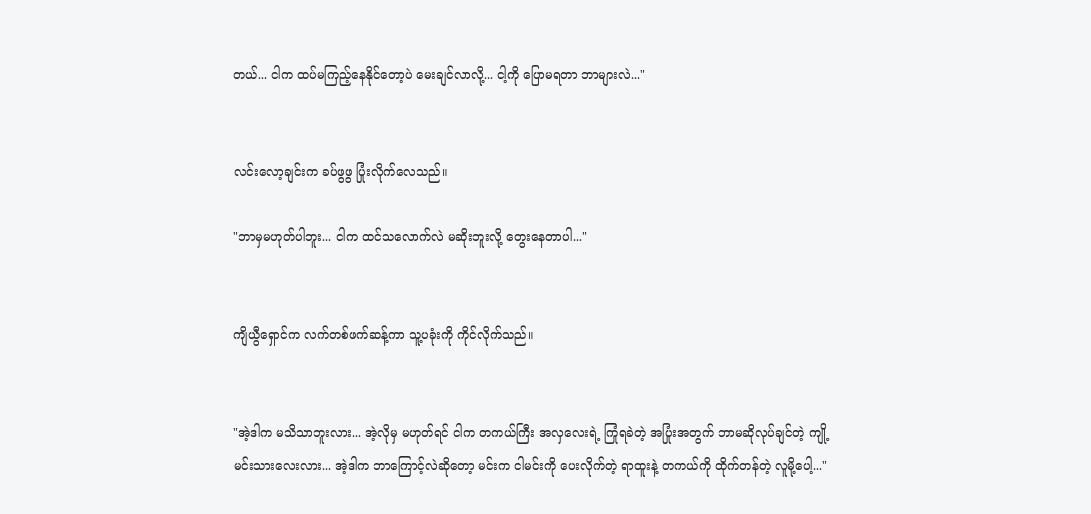တယ်... ငါက ထပ်မကြည့်နေနိုင်တော့ပဲ မေးချင်လာလို့... ငါ့ကို ပြောမရတာ ဘာများလဲ..."


လင်းလော့ချင်းက ခပ်ဖွဖွ ပြုံးလိုက်လေသည်။

"ဘာမှမဟုတ်ပါဘူး... ငါက ထင်သလောက်လဲ မဆိုးဘူးလို့ တွေးနေတာပါ..."


ကျိယွီရှောင်က လက်တစ်ဖက်ဆန့်ကာ သူ့ပခုံးကို ကိုင်လိုက်သည်။


"အဲ့ဒါက မသိသာဘူးလား... အဲ့လိုမှ မဟုတ်ရင် ငါက တကယ်ကြီး အလှလေးရဲ့ ကြုံရခဲတဲ့ အပြုံးအတွက် ဘာမဆိုလုပ်ချင်တဲ့ ကျို့မင်းသားလေးလား... အဲ့ဒါက ဘာကြောင့်လဲဆိုတော့ မင်းက ငါမင်းကို ပေးလိုက်တဲ့ ရာထူးနဲ့ တကယ်ကို ထိုက်တန်တဲ့ လူမို့ပေါ့..."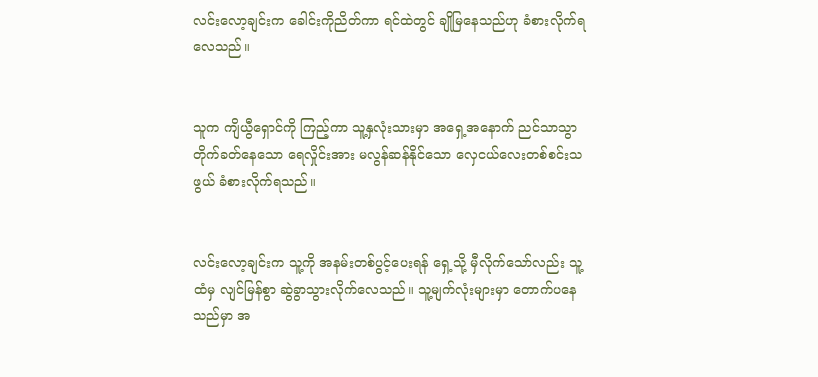လင်းလော့ချင်းက ခေါင်းကိုညိတ်ကာ ရင်ထဲတွင် ချိုမြနေသည်ဟု ခံစားလိုက်ရလေသည်။


သူက ကျိယွီရှောင်ကို ကြည့်ကာ သူ့နှလုံးသားမှာ အရှေ့အနောက် ညင်သာသွာ တိုက်ခတ်နေသော ရေလှိုင်းအား မလွန်ဆန်နိုင်သော လှေငယ်လေးတစ်စင်းသဖွယ် ခံစားလိုက်ရသည်။


လင်းလော့ချင်းက သူ့ကို အနမ်းတစ်ပွင့်ပေးရန် ရှေ့သို့ မှီလိုက်သော်လည်း သူ့ထံမှ လျင်မြန်စွာ ဆွဲခွာသွားလိုက်လေသည်။ သူ့မျက်လုံးများမှာ တောက်ပနေသည်မှာ အ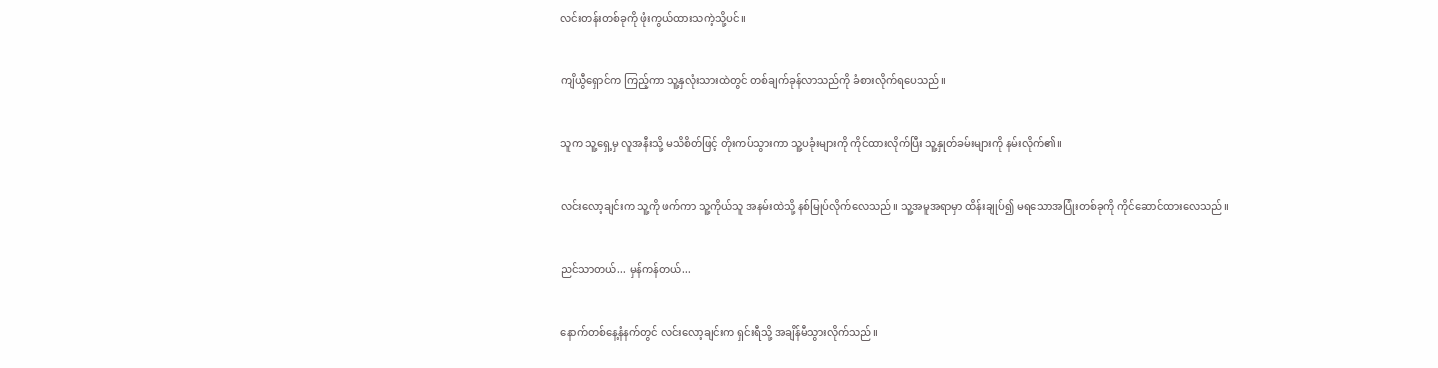လင်းတန်းတစ်ခုကို ဖုံးကွယ်ထားသကဲ့သို့ပင်။


ကျိယွီရှောင်က ကြည့်ကာ သူ့နှလုံးသားထဲတွင် တစ်ချက်ခုန်လာသည်ကို ခံစားလိုက်ရပေသည်။


သူက သူ့ရှေ့မှ လူအနီးသို့ မသိစိတ်ဖြင့် တိုးကပ်သွားကာ သူ့ပခုံးများကို ကိုင်ထားလိုက်ပြီး သူ့နှုတ်ခမ်းများကို နမ်းလိုက်၏။


လင်းလော့ချင်းက သူ့ကို ဖက်ကာ သူ့ကိုယ်သူ အနမ်းထဲသို့ နစ်မြုပ်လိုက်လေသည်။ သူ့အမူအရာမှာ ထိန်းချုပ်၍ မရသောအပြုံးတစ်ခုကို ကိုင်ဆောင်ထားလေသည်။


ညင်သာတယ်... မှန်ကန်တယ်...


နောက်တစ်နေ့နံနက်တွင် လင်းလော့ချင်းက ရှင်းရီသို့ အချိန်မီသွားလိုက်သည်။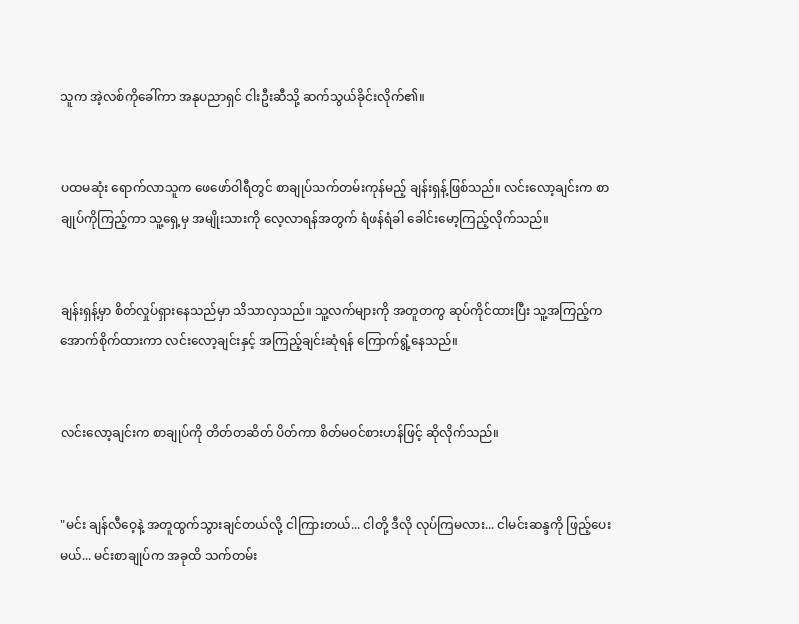သူက အဲ့လစ်ကိုခေါ်ကာ အနုပညာရှင် ငါးဦးဆီသို့ ဆက်သွယ်ခိုင်းလိုက်၏။


ပထမဆုံး ရောက်လာသူက ဖေဖော်ဝါရီတွင် စာချုပ်သက်တမ်းကုန်မည့် ချန်းရှန့်ဖြစ်သည်။ လင်းလော့ချင်းက စာချုပ်ကိုကြည့်ကာ သူ့ရှေ့မှ အမျိုးသားကို လေ့လာရန်အတွက် ရံဖန်ရံခါ ခေါင်းမော့ကြည့်လိုက်သည်။


ချန်းရှန့်မှာ စိတ်လှုပ်ရှားနေသည်မှာ သိသာလှသည်။ သူ့လက်များကို အတူတကွ ဆုပ်ကိုင်ထားပြီး သူ့အကြည့်က အောက်စိုက်ထားကာ လင်းလော့ချင်းနှင့် အကြည့်ချင်းဆုံရန် ကြောက်ရွံ့နေသည်။


လင်းလော့ချင်းက စာချုပ်ကို တိတ်တဆိတ် ပိတ်ကာ စိတ်မဝင်စားဟန်ဖြင့် ဆိုလိုက်သည်။


"မင်း ချန်လီဝေ့နဲ့ အတူထွက်သွားချင်တယ်လို့ ငါကြားတယ်... ငါတို့ ဒီလို လုပ်ကြမလား... ငါမင်းဆန္ဒကို ဖြည့်ပေးမယ်... မင်းစာချုပ်က အခုထိ သက်တမ်း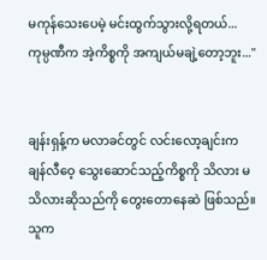မကုန်သေးပေမဲ့ မင်းထွက်သွားလို့ရတယ်... ကုမ္ပဏီက အဲ့ကိစ္စကို အကျယ်မချဲ့တော့ဘူး..."


ချန်းရှန့်က မလာခင်တွင် လင်းလော့ချင်းက ချန်လီဝေ့ သွေးဆောင်သည့်ကိစ္စကို သိလား မသိလားဆိုသည်ကို တွေးတောနေဆဲ ဖြစ်သည်။ သူက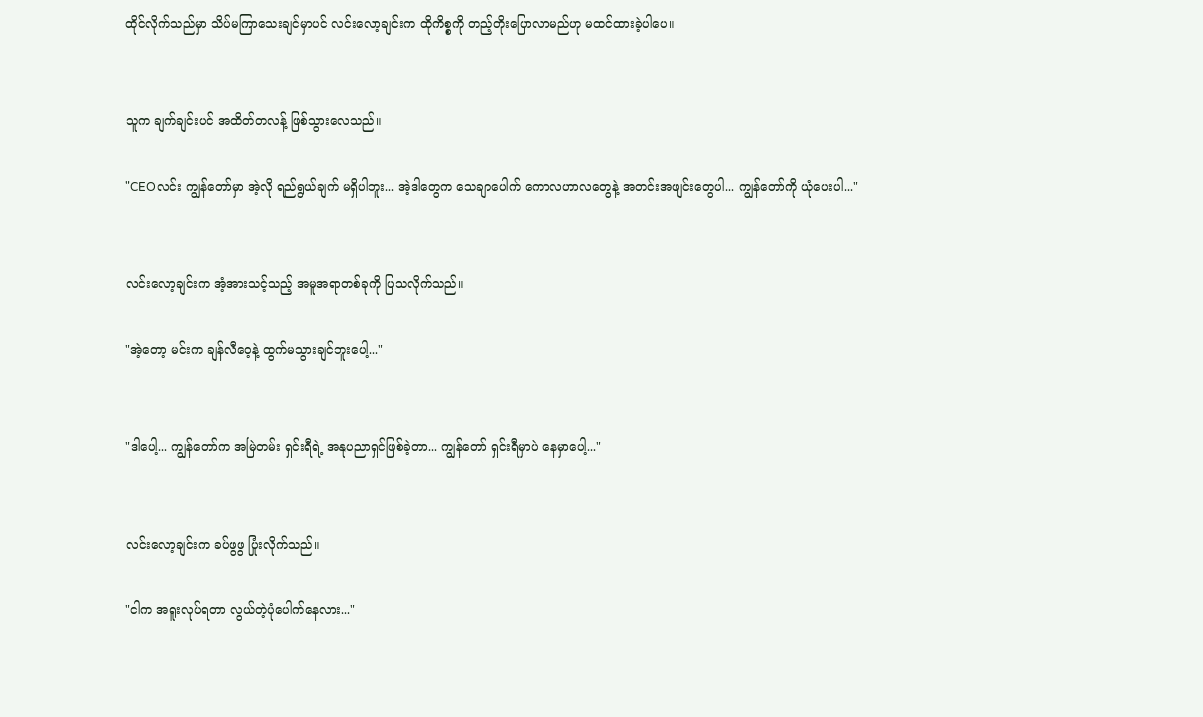ထိုင်လိုက်သည်မှာ သိပ်မကြာသေးချင်မှာပင် လင်းလော့ချင်းက ထိုကိစ္စကို တည့်တိုးပြောလာမည်ဟု မထင်ထားခဲ့ပါပေ။


သူက ချက်ချင်းပင် အထိတ်တလန့် ဖြစ်သွားလေသည်။

"CEOလင်း ကျွန်တော်မှာ အဲ့လို ရည်ရွယ်ချက် မရှိပါဘူး... အဲ့ဒါတွေက သေချာပေါက် ကောလဟာလတွေနဲ့ အတင်းအဖျင်းတွေပါ... ကျွန်တော်ကို ယုံပေးပါ..."


လင်းလော့ချင်းက အံ့အားသင့်သည့် အမူအရာတစ်ခုကို ပြသလိုက်သည်။

"အဲ့တော့ မင်းက ချန်လီဝေ့နဲ့ ထွက်မသွားချင်ဘူးပေါ့..."


"ဒါပေါ့... ကျွန်တော်က အမြဲတမ်း ရှင်းရီရဲ့ အနုပညာရှင်ဖြစ်ခဲ့တာ... ကျွန်တော် ရှင်းရီမှာပဲ နေမှာပေါ့..."


လင်းလော့ချင်းက ခပ်ဖွဖွ ပြုံးလိုက်သည်။

"ငါက အရူးလုပ်ရတာ လွယ်တဲ့ပုံပေါက်နေလား..."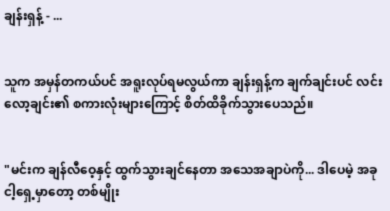ချန်းရှန့် - ...


သူက အမှန်တကယ်ပင် အရူးလုပ်ရမလွယ်ကာ ချန်းရှန့်က ချက်ချင်းပင် လင်းလော့ချင်း၏ စကားလုံးများကြောင့် စိတ်ထိခိုက်သွားပေသည်။


"မင်းက ချန်လီဝေ့နှင့် ထွက်သွားချင်နေတာ အသေအချာပဲကို... ဒါပေမဲ့ အခု ငါ့ရှေ့မှာတော့ တစ်မျိုး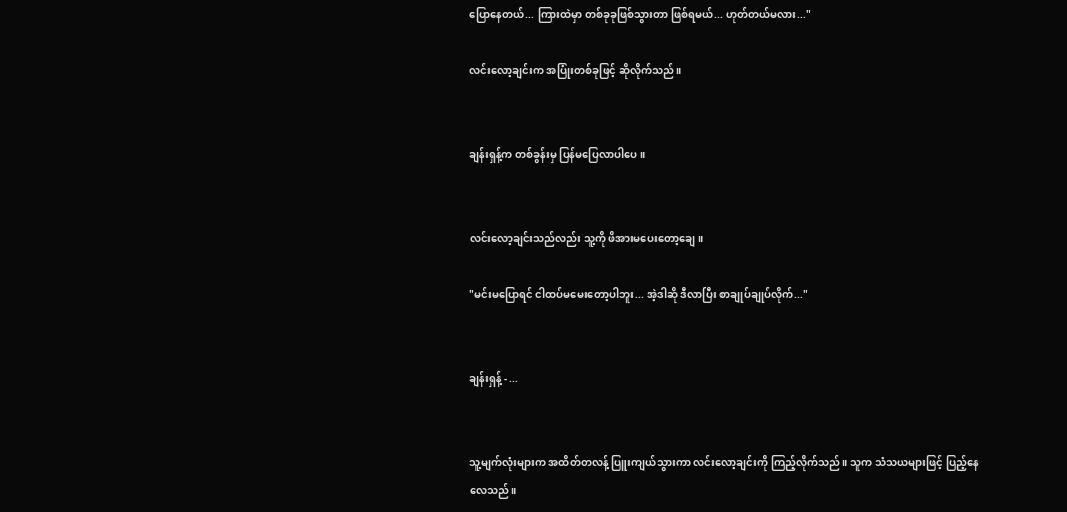ပြောနေတယ်... ကြားထဲမှာ တစ်ခုခုဖြစ်သွားတာ ဖြစ်ရမယ်... ဟုတ်တယ်မလား..."

လင်းလော့ချင်းက အပြုံးတစ်ခုဖြင့် ဆိုလိုက်သည်။


ချန်းရှန့်က တစ်ခွန်းမှ ပြန်မပြေလာပါပေ။


လင်းလော့ချင်းသည်လည်း သူ့ကို ဖိအားမပေးတော့ချေ။

"မင်းမပြောရင် ငါထပ်မမေးတော့ပါဘူး... အဲ့ဒါဆို ဒီလာပြီး စာချုပ်ချုပ်လိုက်..."


ချန်းရှန့် - ...


သူ့မျက်လုံးများက အထိတ်တလန့် ပြူးကျယ်သွားကာ လင်းလော့ချင်းကို ကြည့်လိုက်သည်။ သူက သံသယများဖြင့် ပြည့်နေလေသည်။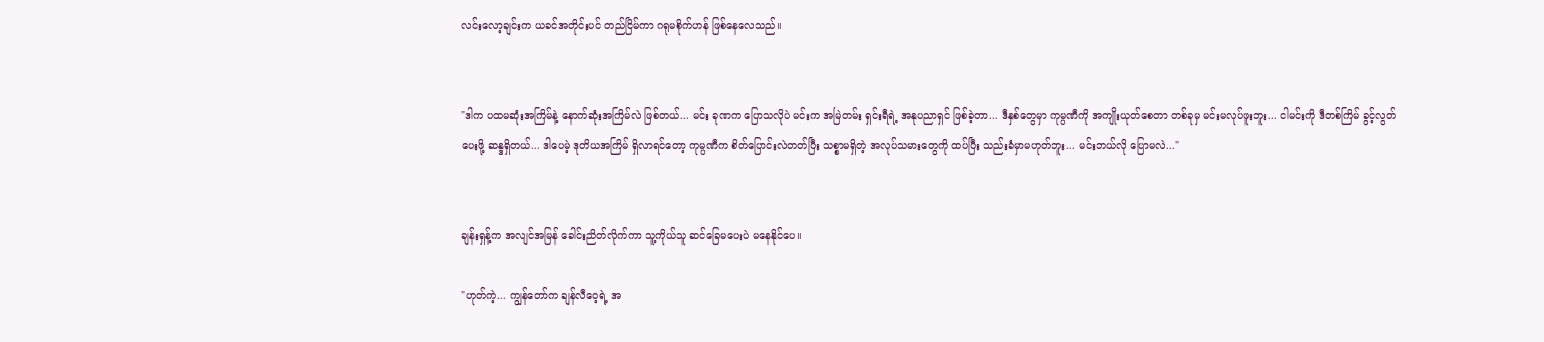လင်းလော့ချင်းက ယခင်အတိုင်းပင် တည်ငြိမ်ကာ ဂရုမစိုက်ဟန် ဖြစ်နေလေသည်။


"ဒါက ပထမဆုံးအကြိမ်နဲ့ နောက်ဆုံးအကြိမ်လဲ ဖြစ်တယ်... မင်း ခုဏက ပြောသလိုပဲ မင်းက အမြဲတမ်း ရှင်းရီရဲ့ အနုပညာရှင် ဖြစ်ခဲ့တာ... ဒီနှစ်တွေမှာ ကုမ္ပဏီကို အကျိုးယုတ်စေတာ တစ်ခုမှ မင်းမလုပ်ဖူးဘူး... ငါမင်းကို ဒီတစ်ကြိမ် ခွင့်လွတ်ပေးဖို့ ဆန္ဒရှိတယ်... ဒါပေမဲ့ ဒုတိယအကြိမ် ရှိလာရင်တော့ ကုမ္ပဏီက စိတ်ပြောင်းလဲတတ်ပြီး သစ္စာမရှိတဲ့ အလုပ်သမားတွေကို ထပ်ပြီး သည်းခံမှာမဟုတ်ဘူး... မင်းဘယ်လို ပြောမလဲ..."


ချန်းရှန့်က အလျင်အမြန် ခေါင်းညိတ်လိုက်ကာ သူ့ကိုယ်သူ ဆင်ခြေမပေးပဲ မနေနိုင်ပေ။

"ဟုတ်ကဲ့... ကျွန်တော်က ချန်လီဝေ့ရဲ့ အ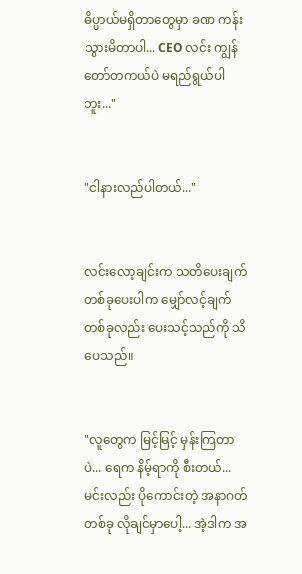ဓိပ္ပာယ်မရှိတာတွေမှာ ခဏ ကန်းသွားမိတာပါ... CEO လင်း ကျွန်တော်တကယ်ပဲ မရည်ရွယ်ပါဘူး..."


"ငါနားလည်ပါတယ်..."


လင်းလော့ချင်းက သတိပေးချက်တစ်ခုပေးပါက မျှော်လင့်ချက် တစ်ခုလည်း ပေးသင့်သည်ကို သိပေသည်။


"လူတွေက မြင့်မြင့် မှန်းကြတာပဲ... ရေက နိမ့်ရာကို စီးတယ်... မင်းလည်း ပိုကောင်းတဲ့ အနာဂတ်တစ်ခု လိုချင်မှာပေါ့... အဲ့ဒါက အ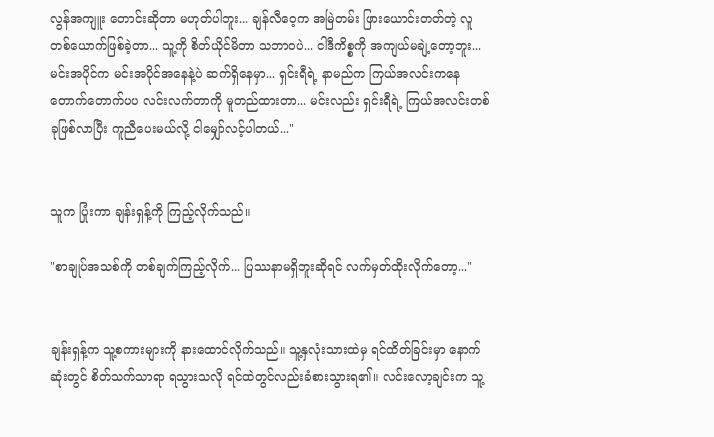လွန်အကျူး တောင်းဆိုတာ မဟုတ်ပါဘူး... ချန်လီဝေ့က အမြဲတမ်း ဖြားယောင်းတတ်တဲ့ လူတစ်ယောက်ဖြစ်ခဲ့တာ... သူ့ကို စိတ်ယိုင်မိတာ သဘာဝပဲ... ငါဒီကိစ္စကို အကျယ်မချဲ့တော့ဘူး... မင်းအပိုင်က မင်းအပိုင်အနေနဲ့ပဲ ဆက်ရှိနေမှာ... ရှင်းရီရဲ့ နာမည်က ကြယ်အလင်းကနေ တောက်တောက်ပပ လင်းလက်တာကို မူတည်ထားတာ... မင်းလည်း ရှင်းရီရဲ့ ကြယ်အလင်းတစ်ခုဖြစ်လာပြီး ကူညီပေးမယ်လို့ ငါမျှော်လင့်ပါတယ်..."


သူက ပြုံးကာ ချန်းရှန့်ကို ကြည့်လိုက်သည်။

"စာချုပ်အသစ်ကို တစ်ချက်ကြည့်လိုက်... ပြဿနာမရှိဘူးဆိုရင် လက်မှတ်ထိုးလိုက်တော့..."


ချန်းရှန့်က သူ့စကားများကို နားထောင်လိုက်သည်။ သူ့နှလုံးသားထဲမှ ရင်ထိတ်ခြင်းမှာ နောက်ဆုံးတွင် စိတ်သက်သာရာ ရသွားသလို ရင်ထဲတွင်လည်းခံစားသွားရ၏။ လင်းလော့ချင်းက သူ့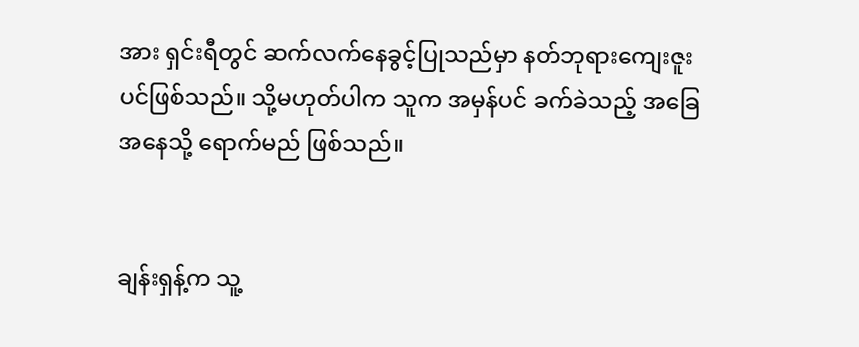အား ရှင်းရီတွင် ဆက်လက်နေခွင့်ပြုသည်မှာ နတ်ဘုရားကျေးဇူးပင်ဖြစ်သည်။ သို့မဟုတ်ပါက သူက အမှန်ပင် ခက်ခဲသည့် အခြေအနေသို့ ရောက်မည် ဖြစ်သည်။


ချန်းရှန့်က သူ့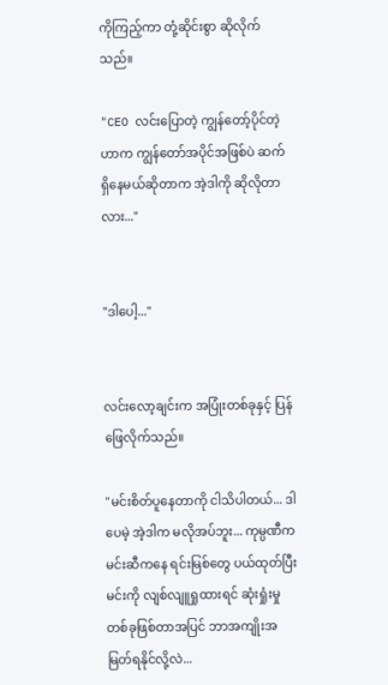ကိုကြည့်ကာ တုံ့ဆိုင်းစွာ ဆိုလိုက်သည်။

"CEO လင်းပြောတဲ့ ကျွန်တော့်ပိုင်တဲ့ဟာက ကျွန်တော်အပိုင်အဖြစ်ပဲ ဆက်ရှိနေမယ်ဆိုတာက အဲ့ဒါကို ဆိုလိုတာလား..."


"ဒါပေါ့..."


လင်းလော့ချင်းက အပြုံးတစ်ခုနှင့် ပြန်ဖြေလိုက်သည်။

"မင်းစိတ်ပူနေတာကို ငါသိပါတယ်... ဒါပေမဲ့ အဲ့ဒါက မလိုအပ်ဘူး... ကုမ္ပဏီက မင်းဆီကနေ ရင်းမြစ်တွေ ပယ်ထုတ်ပြီး မင်းကို လျစ်လျူရှုထားရင် ဆုံးရှုံးမှုတစ်ခုဖြစ်တာအပြင် ဘာအကျိုးအမြတ်ရနိုင်လို့လဲ...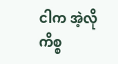ငါက အဲ့လို ကိစ္စ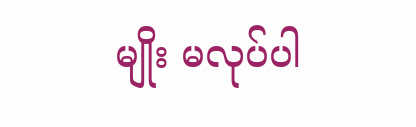မျိုး မလုပ်ပါ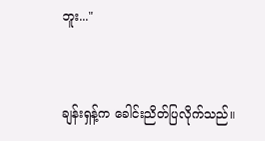ဘူး..."


ချန်းရှန့်က ခေါင်းညိတ်ပြလိုက်သည်။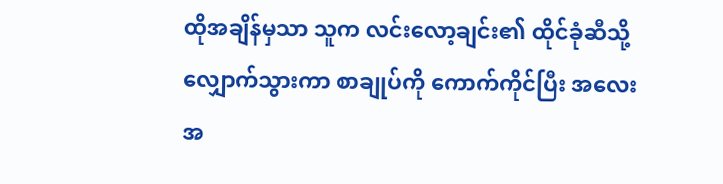ထိုအချိန်မှသာ သူက လင်းလော့ချင်း၏ ထိုင်ခုံဆီသို့ လျှောက်သွားကာ စာချုပ်ကို ကောက်ကိုင်ပြီး အလေးအ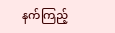နက်ကြည့်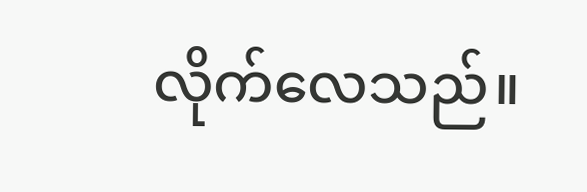လိုက်လေသည်။